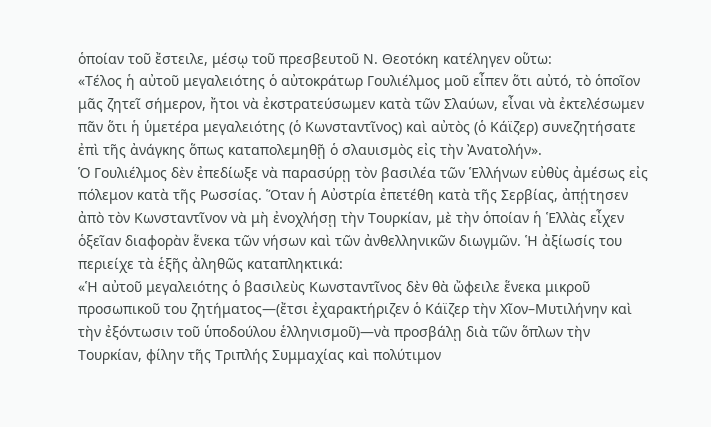ὁποίαν τοῦ ἔστειλε, μέσῳ τοῦ πρεσβευτοῦ Ν. Θεοτόκη κατέληγεν οὕτω:
«Τέλος ἡ αὐτοῦ μεγαλειότης ὁ αὐτοκράτωρ Γουλιέλμος μοῦ εἶπεν ὅτι αὐτό, τὸ ὁποῖον μᾶς ζητεῖ σήμερον, ἤτοι νὰ ἐκστρατεύσωμεν κατὰ τῶν Σλαύων, εἶναι νὰ ἐκτελέσωμεν πᾶν ὅτι ἡ ὑμετέρα μεγαλειότης (ὁ Κωνσταντῖνος) καὶ αὐτὸς (ὁ Κάϊζερ) συνεζητήσατε ἐπὶ τῆς ἀνάγκης ὅπως καταπολεμηθῇ ὁ σλαυισμὸς εἰς τὴν Ἀνατολήν».
Ὁ Γουλιέλμος δὲν ἐπεδίωξε νὰ παρασύρῃ τὸν βασιλέα τῶν Ἑλλήνων εὐθὺς ἀμέσως εἰς πόλεμον κατὰ τῆς Ρωσσίας. Ὅταν ἡ Αὐστρία ἐπετέθη κατὰ τῆς Σερβίας, ἀπῄτησεν ἀπὸ τὸν Κωνσταντῖνον νὰ μὴ ἐνοχλήσῃ τὴν Τουρκίαν, μὲ τὴν ὁποίαν ἡ Ἑλλὰς εἶχεν ὁξεῖαν διαφορὰν ἕνεκα τῶν νήσων καὶ τῶν ἀνθελληνικῶν διωγμῶν. Ἡ ἀξίωσίς του περιείχε τὰ ἑξῆς ἀληθῶς καταπληκτικά:
«Ἡ αὐτοῦ μεγαλειότης ὁ βασιλεὺς Κωνσταντῖνος δὲν θὰ ὤφειλε ἕνεκα μικροῦ προσωπικοῦ του ζητήματος—(ἔτσι ἐχαρακτήριζεν ὁ Κάϊζερ τὴν Χῖον–Μυτιλήνην καὶ τὴν ἐξόντωσιν τοῦ ὑποδούλου ἑλληνισμοῦ)—νὰ προσβάλῃ διὰ τῶν ὅπλων τὴν Τουρκίαν, φίλην τῆς Τριπλής Συμμαχίας καὶ πολύτιμον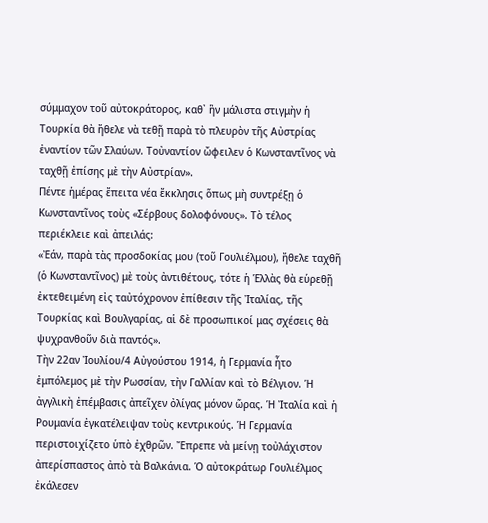σύμμαχον τοῦ αὐτοκράτορος, καθ᾿ ἣν μάλιστα στιγμὴν ἡ Τουρκία θὰ ἤθελε νὰ τεθῇ παρὰ τὸ πλευρὸν τῆς Αὐστρίας ἐναντίον τῶν Σλαύων. Τοὐναντίον ὤφειλεν ὁ Κωνσταντῖνος νὰ ταχθῇ ἐπίσης μὲ τὴν Αὐστρίαν».
Πέντε ἡμέρας ἔπειτα νέα ἔκκλησις ὅπως μὴ συντρέξῃ ὁ Κωνσταντῖνος τοὺς «Σέρβους δολοφόνους». Τὸ τέλος περιέκλειε καὶ ἀπειλάς:
«Ἐάν, παρὰ τὰς προσδοκίας μου (τοῦ Γουλιέλμου), ἤθελε ταχθῆ (ὁ Κωνσταντῖνος) μὲ τοὺς ἀντιθέτους, τότε ἡ Ἑλλὰς θὰ εὑρεθῇ ἐκτεθειμένη εἰς ταὐτόχρονον ἐπίθεσιν τῆς Ἰταλίας, τῆς Τουρκίας καὶ Βουλγαρίας, αἱ δὲ προσωπικοί μας σχέσεις θὰ ψυχρανθοῦν διὰ παντός».
Τὴν 22αν Ἰουλίου/4 Αὐγούστου 1914, ἡ Γερμανία ἦτο ἐμπόλεμος μὲ τὴν Ρωσσίαν, τὴν Γαλλίαν καὶ τὸ Βέλγιον. Ἡ ἀγγλικὴ ἐπέμβασις ἀπεῖχεν ὀλίγας μόνον ὥρας. Ἡ Ἰταλία καὶ ἡ Ρουμανία ἐγκατέλειψαν τοὺς κεντρικούς. Ἡ Γερμανία περιστοιχίζετο ὑπὸ ἐχθρῶν. Ἔπρεπε νὰ μείνῃ τοὐλάχιστον ἀπερίσπαστος ἀπὸ τὰ Βαλκάνια. Ὁ αὐτοκράτωρ Γουλιέλμος ἐκάλεσεν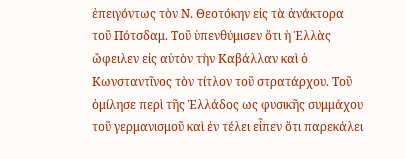ἐπειγόντως τὸν Ν. Θεοτόκην εἰς τὰ ἀνάκτορα τοῦ Πότσδαμ. Τοῦ ὑπενθύμισεν ὅτι ἡ Ἑλλὰς ὤφειλεν εἰς αὐτὸν τὴν Καβάλλαν καὶ ὁ Κωνσταντῖνος τὸν τίτλον τοῦ στρατάρχου. Τοῦ ὁμίλησε περὶ τῆς Ἑλλάδος ως φυσικῆς συμμάχου τοῦ γερμανισμοῦ καὶ ἐν τέλει εἶπεν ὅτι παρεκάλει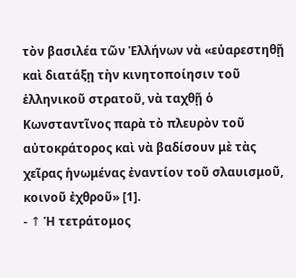τὸν βασιλέα τῶν Ἑλλήνων νὰ «εὐαρεστηθῇ καὶ διατάξῃ τὴν κινητοποίησιν τοῦ ἑλληνικοῦ στρατοῦ, νὰ ταχθῇ ὁ Κωνσταντῖνος παρὰ τὸ πλευρὸν τοῦ αὐτοκράτορος καὶ νὰ βαδίσουν μὲ τὰς χεῖρας ἡνωμένας ἐναντίον τοῦ σλαυισμοῦ, κοινοῦ ἐχθροῦ» [1].
- ↑ Ἡ τετράτομος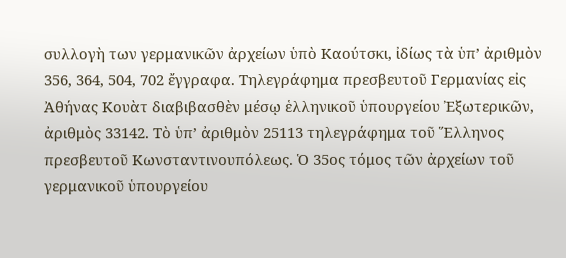συλλογὴ των γερμανικῶν ἀρχείων ὑπὸ Καούτσκι, ἰδίως τὰ ὑπ’ ἀριθμὸν 356, 364, 504, 702 ἔγγραφα. Τηλεγράφημα πρεσβευτοῦ Γερμανίας εἰς Ἀθήνας Κουὰτ διαβιβασθὲν μέσῳ ἑλληνικοῦ ὑπουργείου Ἐξωτερικῶν, ἀριθμὸς 33142. Τὸ ὑπ’ ἀριθμὸν 25113 τηλεγράφημα τοῦ Ἕλληνος πρεσβευτοῦ Κωνσταντινουπόλεως. Ὁ 35ος τόμος τῶν ἀρχείων τοῦ γερμανικοῦ ὑπουργείου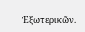Ἐξωτερικῶν.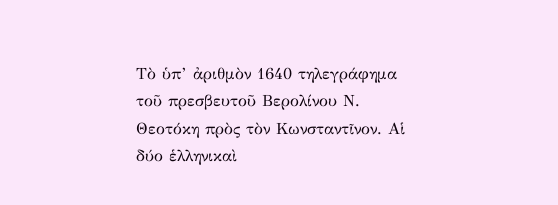Τὸ ὑπ’ ἀριθμὸν 1640 τηλεγράφημα τοῦ πρεσβευτοῦ Βερολίνου Ν. Θεοτόκη πρὸς τὸν Κωνσταντῖνον. Αἱ δύο ἑλληνικαὶ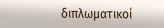διπλωματικοί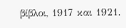βίβλοι, 1917 και 1921.